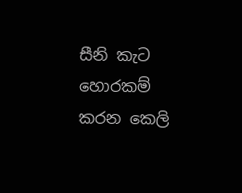සීනි කැට හොරකම් කරන කෙලි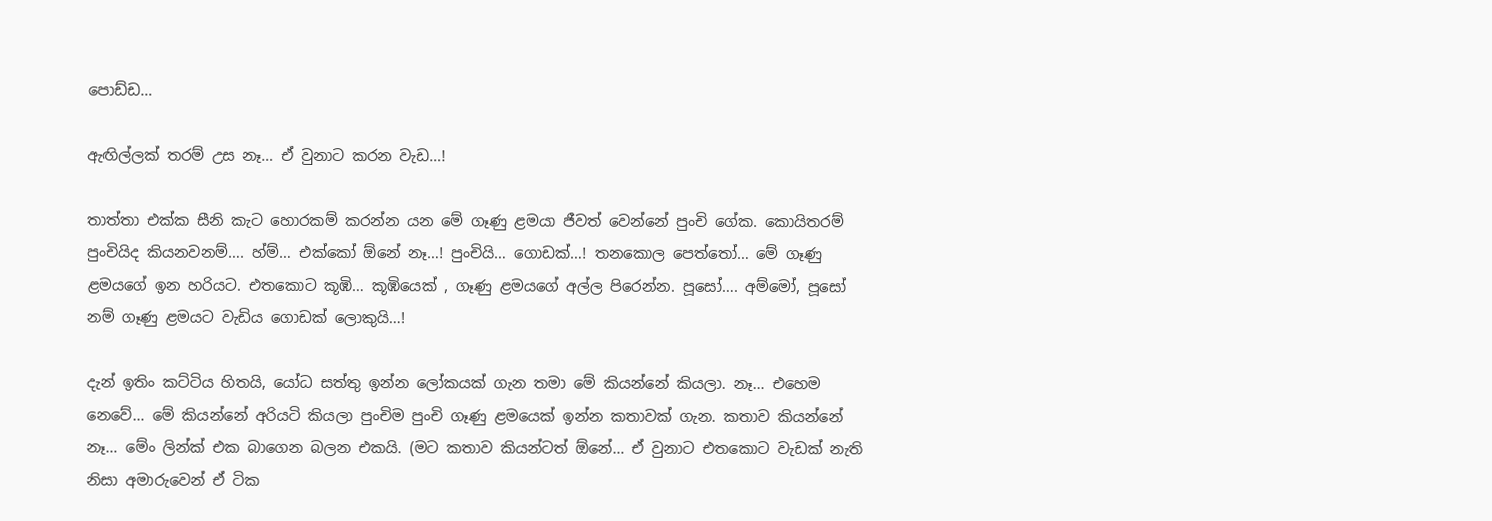පොඩ්ඩ…

ඇඟිල්ලක් තරම් උස නෑ… ඒ වුනාට කරන වැඩ…!

තාත්තා එක්ක සීනි කැට හොරකම් කරන්න යන මේ ගෑණු ළමයා ජීවත් වෙන්නේ පුංචි ගේක. කොයිතරම් පුංචියිද කියනවනම්…. හ්ම්… එක්කෝ ඕනේ නෑ…! පුංචියි… ගොඩක්…! තනකොල පෙත්තෝ… මේ ගෑණු ළමයගේ ඉන හරියට. එතකොට කූඹි… කූඹියෙක් , ගෑණු ළමයගේ අල්ල පිරෙන්න. පූසෝ…. අම්මෝ, පූසෝ නම් ගෑණු ළමයට වැඩිය ගොඩක් ලොකුයි…!

දැන් ඉතිං කට්ටිය හිතයි, යෝධ සත්තු ඉන්න ලෝකයක් ගැන තමා මේ කියන්නේ කියලා. නෑ… එහෙම නෙවේ… මේ කියන්නේ අරියටි කියලා පුංචිම පුංචි ගෑණු ළමයෙක් ඉන්න කතාවක් ගැන. කතාව කියන්නේ නෑ… මේං ලින්ක් එක බාගෙන බලන එකයි. (මට කතාව කියන්ටත් ඕනේ… ඒ වුනාට එතකොට වැඩක් නැති නිසා අමාරුවෙන් ඒ ටික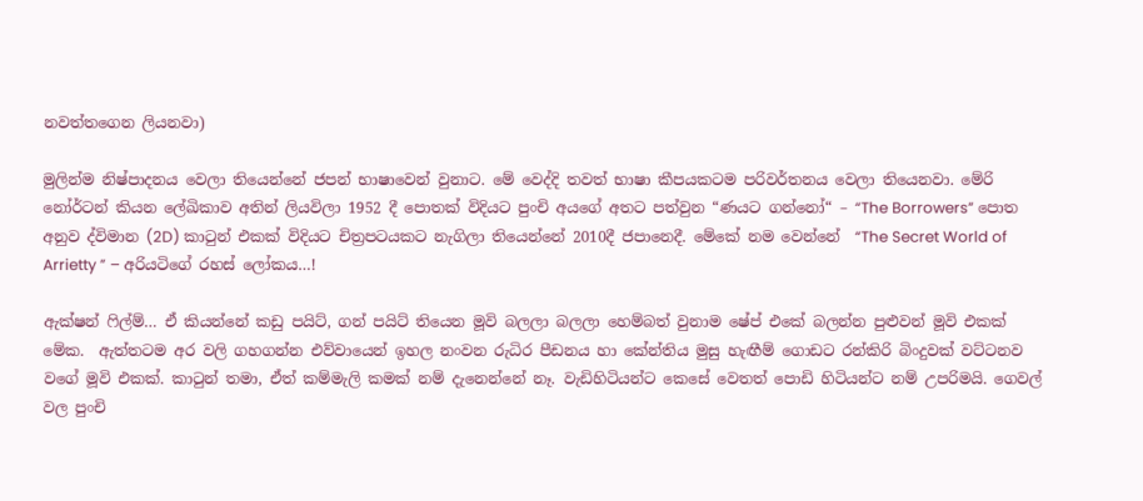නවත්තගෙන ලියනවා)

මුලින්ම නිෂ්පාදනය වෙලා තියෙන්නේ ජපන් භාෂාවෙන් වුනාට. මේ වෙද්දි තවත් භාෂා කීපයකටම පරිවර්තනය වෙලා තියෙනවා. මේරි නෝර්ටන් කියන ලේඛිකාව අතින් ලියවිලා 1952 දී පොතක් විදියට පුංචි අයගේ අතට පත්වුන “ණයට ගන්නෝ“ – “The Borrowers” පොත අනුව ද්විමාන (2D) කාටුන් එකක් විදියට චිත්‍රපටයකට නැගිලා තියෙන්නේ 2010දී ජපානෙදී. මේකේ නම වෙන්නේ  “The Secret World of Arrietty ” – අරියටිගේ රහස් ලෝකය…!

ඇක්ෂන් ෆිල්ම්… ඒ කියන්නේ කඩු පයිට්, ගන් පයිට් තියෙන මූවි බලලා බලලා හෙම්බත් වුනාම ෂේප් එකේ බලන්න පුළුවන් මූවි එකක් මේක.  ඇත්තටම අර වලි ගහගන්න එව්වායෙන් ඉහල නංවන රුධිර පීඩනය හා කේන්තිය මුසු හැඟීම් ගොඩට රන්කිරි බිංදුවක් වට්ටනව වගේ මූවි එකක්. කාටුන් තමා, ඒත් කම්මැලි කමක් නම් දැනෙන්නේ නෑ. වැඩිහිටියන්ට කෙසේ වෙතත් පොඩි හිටියන්ට නම් උපරිමයි. ගෙවල් වල පුංචි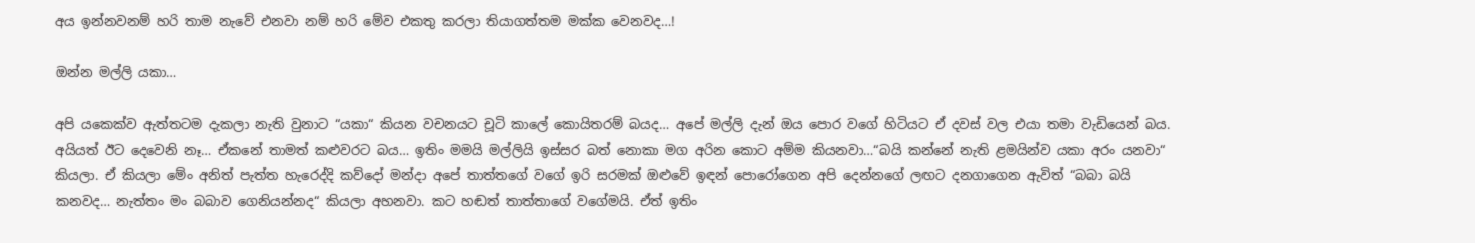අය ඉන්නවනම් හරි තාම නැවේ එනවා නම් හරි මේව එකතු කරලා තියාගත්තම මක්ක වෙනවද…!

ඔන්න මල්ලි යකා…

අපි යකෙක්ව ඇත්තටම දැකලා නැති වුනාට “යකා“ කියන වචනයට චූටි කාලේ කොයිතරම් බයද… අපේ මල්ලි දැන් ඔය පොර වගේ හිටියට ඒ දවස් වල එයා තමා වැඩියෙන් බය. අයියත් ඊට දෙවෙනි නෑ… ඒකනේ තාමත් කළුවරට බය… ඉතිං මමයි මල්ලියි ඉස්සර බත් නොකා මග අරින කොට අම්ම කියනවා…“බයි කන්නේ නැති ළමයින්ව යකා අරං යනවා“ කියලා. ඒ කියලා මේං අනිත් පැත්ත හැරෙද්දි කව්දෝ මන්දා අපේ තාත්තගේ වගේ ඉරි සරමක් ඔළුවේ ඉඳන් පොරෝගෙන අපි දෙන්නගේ ලඟට දනගාගෙන ඇවිත් “බබා බයි කනවද… නැත්තං මං බබාව ගෙනියන්නද“ කියලා අහනවා. කට හඬත් තාත්තාගේ වගේමයි. ඒත් ඉතිං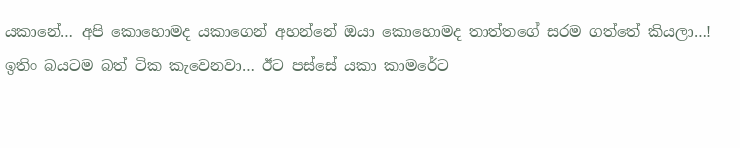යකානේ… අපි කොහොමද යකාගෙන් අහන්නේ ඔයා කොහොමද තාත්තගේ සරම ගත්තේ කියලා…! ඉතිං බයටම බත් ටික කැවෙනවා… ඊට පස්සේ යකා කාමරේට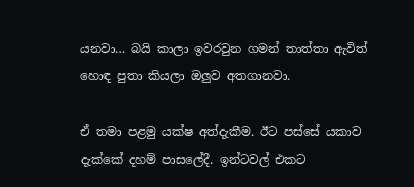යනවා… බයි කාලා ඉවරවුන ගමන් තාත්තා ඇවිත් හොඳ පුතා කියලා ඔලුව අතගානවා.

ඒ තමා පළමු යක්ෂ අත්දැකීම. ඊට පස්සේ යකාව දැක්කේ දහම් පාසලේදී. ඉන්ටවල් එකට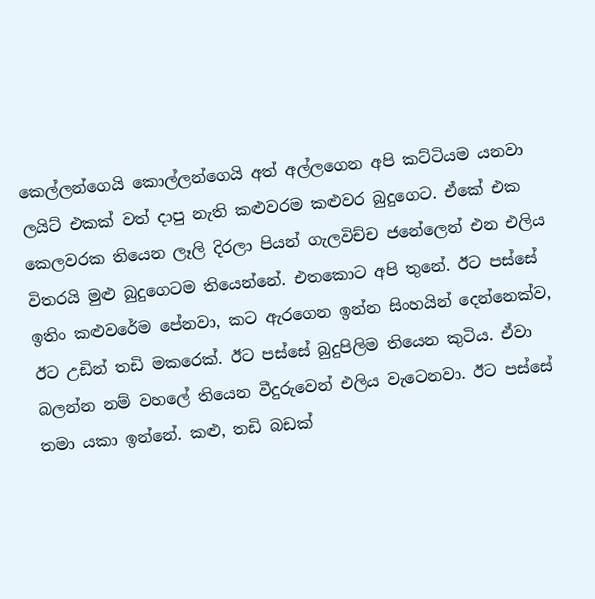කෙල්ලන්ගෙයි කොල්ලන්ගෙයි අත් අල්ලගෙන අපි කට්ටියම යනවා ලයිට් එකක් වත් දාපු නැති කළුවරම කළුවර බුදුගෙට. ඒකේ එක කෙලවරක තියෙන ලෑලි දිරලා පියන් ගැලවිච්ච ජනේලෙන් එන එලිය විතරයි මුළු බුදුගෙටම තියෙන්නේ. එතකොට අපි තුනේ. ඊට පස්සේ ඉතිං කළුවරේම පේනවා, කට ඇරගෙන ඉන්න සිංහයින් දෙන්නෙක්ව, ඊට උඩින් තඩි මකරෙක්. ඊට පස්සේ බුදුපිලිම තියෙන කුටිය. ඒවා බලන්න නම් වහලේ තියෙන වීදුරුවෙන් එලිය වැටෙනවා. ඊට පස්සේ තමා යකා ඉන්නේ. කළු, තඩි බඩක්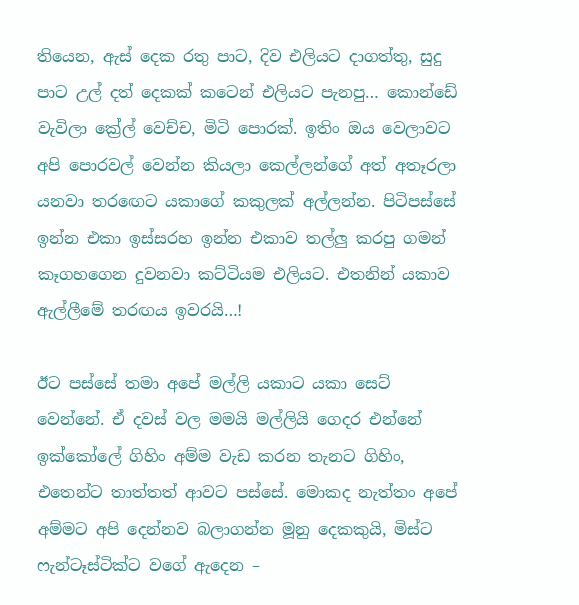තියෙන, ඇස් දෙක රතු පාට, දිව එලියට දාගත්තු, සුදු පාට උල් දත් දෙකක් කටෙන් එලියට පැනපු… කොන්ඩේ වැවිලා ක්‍රේල් වෙච්ච, මිටි පොරක්. ඉතිං ඔය වෙලාවට අපි පොරවල් වෙන්න කියලා කෙල්ලන්ගේ අත් අතෑරලා යනවා තරඟෙට යකාගේ කකුලක් අල්ලන්න. පිටිපස්සේ ඉන්න එකා ඉස්සරහ ඉන්න එකාව තල්ලු කරපු ගමන් කෑගහගෙන දුවනවා කට්ටියම එලියට. එතනින් යකාව ඇල්ලීමේ තරඟය ඉවරයි…!

ඊට පස්සේ තමා අපේ මල්ලි යකාට යකා සෙට් වෙන්නේ. ඒ දවස් වල මමයි මල්ලියි ගෙදර එන්නේ ඉක්කෝලේ ගිහිං අම්ම වැඩ කරන තැනට ගිහිං, එතෙන්ට තාත්තත් ආවට පස්සේ. මොකද නැත්තං අපේ අම්මට අපි දෙන්නව බලාගන්න මූනු දෙකකුයි, මිස්ට ෆැන්ටෑස්ටික්ට වගේ ඇදෙන –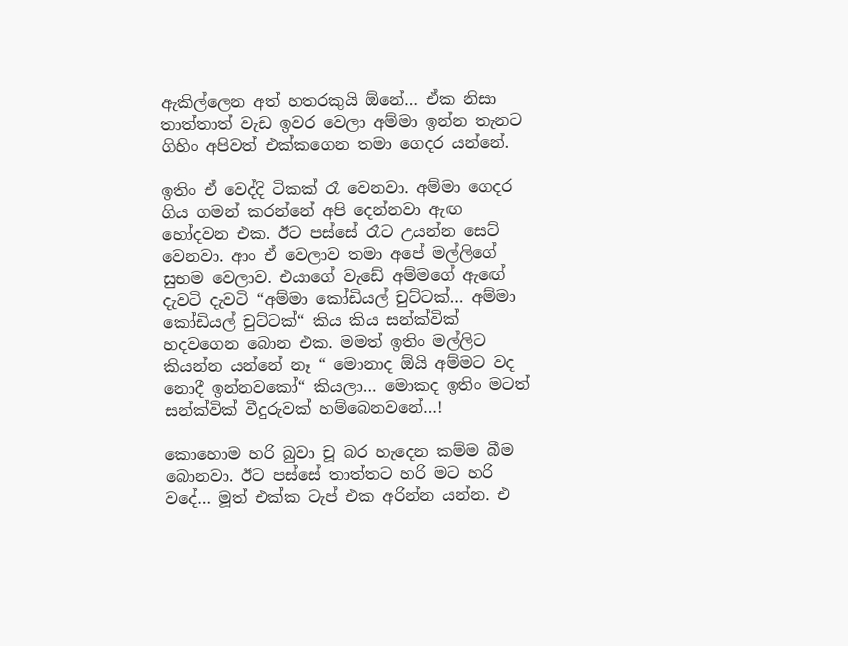ඇකිල්ලෙන අත් හතරකුයි ඕනේ… ඒක නිසා තාත්තාත් වැඩ ඉවර වෙලා අම්මා ඉන්න තැනට ගිහිං අපිවත් එක්කගෙන තමා ගෙදර යන්නේ.

ඉතිං ඒ වෙද්දි ටිකක් රෑ වෙනවා. අම්මා ගෙදර ගිය ගමන් කරන්නේ අපි දෙන්නවා ඇඟ හෝදවන එක. ඊට පස්සේ රෑට උයන්න සෙට් වෙනවා. ආං ඒ වෙලාව තමා අපේ මල්ලිගේ සුභම වෙලාව. එයාගේ වැඩේ අම්මගේ ඇඟේ දැවටි දැවටි “අම්මා කෝඩියල් චුට්ටක්… අම්මා කෝඩියල් චුට්ටක්“ කිය කිය සන්ක්වික් හදවගෙන බොන එක. මමත් ඉතිං මල්ලිට කියන්න යන්නේ නෑ “ මොනාද ඕයි අම්මට වද නොදී ඉන්නවකෝ“ කියලා… මොකද ඉතිං මටත් සන්ක්වික් වීදුරුවක් හම්බෙනවනේ…!

කොහොම හරි බුවා චූ බර හැදෙන කම්ම බීම බොනවා. ඊට පස්සේ තාත්තට හරි මට හරි වදේ… මූත් එක්ක ටැප් එක අරින්න යන්න. එ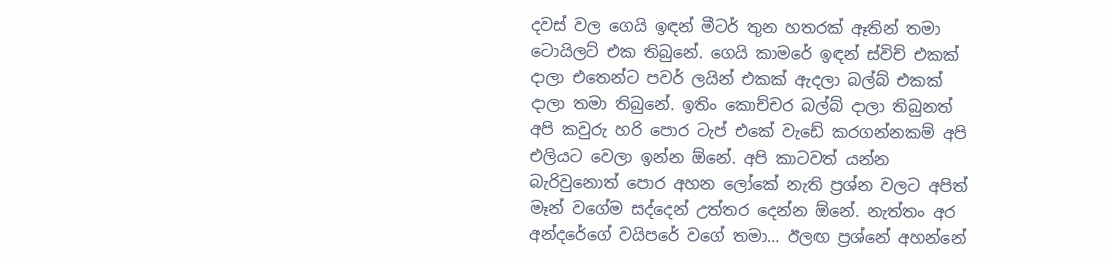දවස් වල ගෙයි ඉඳන් මීටර් තුන හතරක් ඈතින් තමා ටොයිලට් එක තිබුනේ. ගෙයි කාමරේ ඉඳන් ස්විච් එකක් දාලා එතෙන්ට පවර් ලයින් එකක් ඇදලා බල්බ් එකක් දාලා තමා තිබුනේ. ඉතිං කොච්චර බල්බ් දාලා තිබුනත් අපි කවුරු හරි පොර ටැප් එකේ වැඩේ කරගන්නකම් අපි එලියට වෙලා ඉන්න ඕනේ. අපි කාටවත් යන්න බැරිවුනොත් පොර අහන ලෝකේ නැති ප්‍රශ්න වලට අපිත් මෑන් වගේම සද්දෙන් උත්තර දෙන්න ඕනේ. නැත්තං අර අන්දරේගේ වයිපරේ වගේ තමා… ඊලඟ ප්‍රශ්නේ අහන්නේ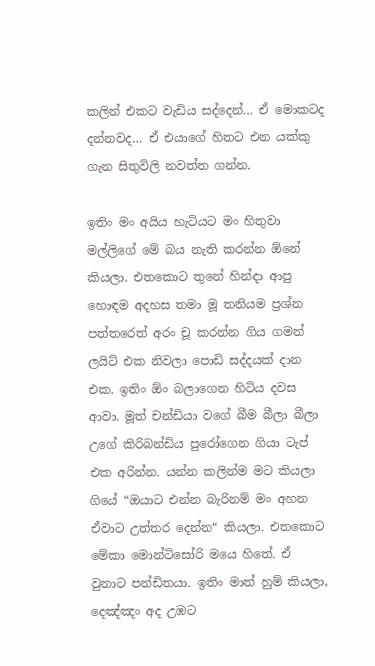කලින් එකට වැඩිය සද්දෙන්… ඒ මොකටද දන්නවද… ඒ එයාගේ හිතට එන යක්කු ගැන සිතුවිලි නවත්ත ගන්න.

ඉතිං මං අයිය හැටියට මං හිතුවා මල්ලිගේ මේ බය නැති කරන්න ඕනේ කියලා. එතකොට තුනේ හින්දා ආපු හොඳම අදහස තමා මූ තනියම ප්‍රශ්න පත්තරෙත් අරං චූ කරන්න ගිය ගමන් ලයිට් එක නිවලා පොඩි සද්දයක් දාන එක. ඉතිං ඕං බලාගෙන හිටිය දවස ආවා. මූත් චන්ඩියා වගේ බීම බීලා බීලා උගේ කිරිබන්ඩිය පුරෝගෙන ගියා ටැප් එක අරින්න. යන්න කලින්ම මට කියලා ගියේ “ඔයාට එන්න බැරිනම් මං අහන ඒවාට උත්තර දෙන්න“ කියලා. එතකොට මේකා මොන්ටිසෝරි මයෙ හිතේ. ඒ වුනාට පන්ඩිතයා. ඉතිං මාත් හුම් කියලා, දෙඤ්ඤං අද උඹට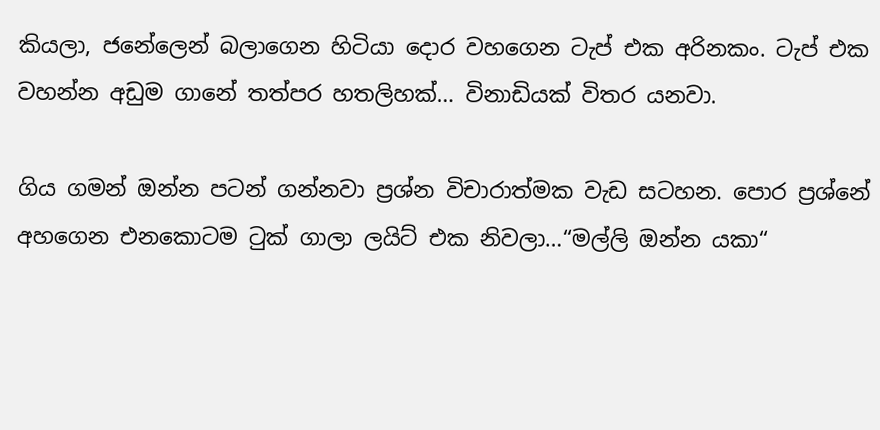කියලා, ජනේලෙන් බලාගෙන හිටියා දොර වහගෙන ටැප් එක අරිනකං. ටැප් එක වහන්න අඩුම ගානේ තත්පර හතලිහක්… විනාඩියක් විතර යනවා.

ගිය ගමන් ඔන්න පටන් ගන්නවා ප්‍රශ්න විචාරාත්මක වැඩ සටහන. පොර ප්‍රශ්නේ අහගෙන එනකොටම ටුක් ගාලා ලයිට් එක නිවලා…“මල්ලි ඔන්න යකා“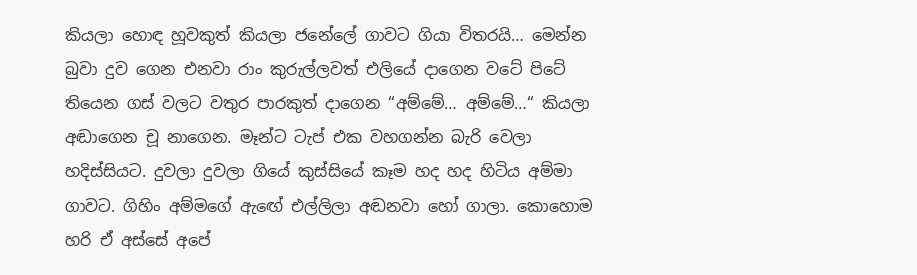කියලා හොඳ හූවකුත් කියලා ජනේලේ ගාවට ගියා විතරයි… මෙන්න බුවා දුව ගෙන එනවා රාං කුරුල්ලවත් එලියේ දාගෙන වටේ පිටේ තියෙන ගස් වලට වතුර පාරකුත් දාගෙන “අම්මේ… අම්මේ…“ කියලා අඬාගෙන චූ නාගෙන. මෑන්ට ටැප් එක වහගන්න බැරි වෙලා හදිස්සියට. දුවලා දුවලා ගියේ කුස්සියේ කෑම හද හද හිටිය අම්මා ගාවට. ගිහිං අම්මගේ ඇඟේ එල්ලිලා අඬනවා හෝ ගාලා. කොහොම හරි ඒ අස්සේ අපේ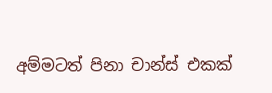අම්මටත් පිනා චාන්ස් එකක්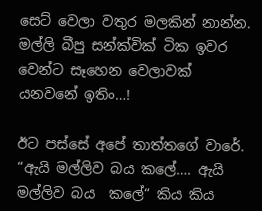සෙට් වෙලා වතුර මලකින් නාන්න. මල්ලි බීපු සන්ක්වික් ටික ඉවර වෙන්ට සෑහෙන වෙලාවක් යනවනේ ඉතිං…!

ඊට පස්සේ අපේ තාත්තගේ වාරේ. “ඇයි මල්ලිව බය කලේ…. ඇයි මල්ලිව බය  කලේ“ කිය කිය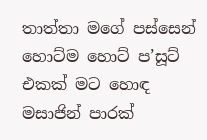තාත්තා මගේ පස්සෙන් හොට්ම හොට් ප’සූට් එකක් මට හොඳ මසාජින් පාරක්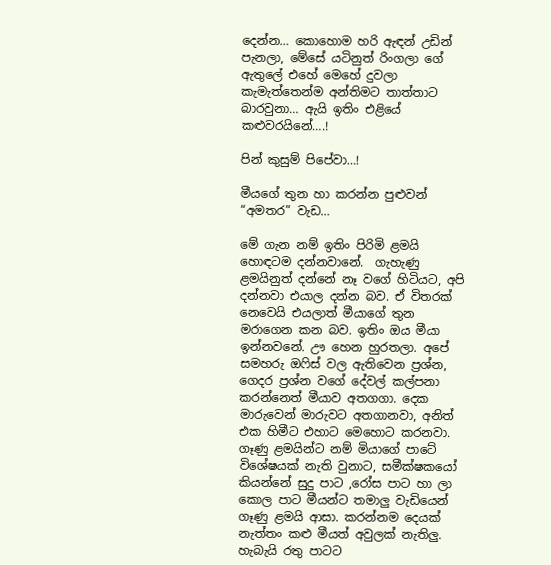දෙන්න… කොහොම හරි ඇඳන් උඩින් පැනලා, මේසේ යටිනුත් රිංගලා ගේ ඇතුලේ එහේ මෙහේ දුවලා කැමැත්තෙන්ම අන්තිමට තාත්තාට බාරවුනා… ඇයි ඉතිං එළියේ කළුවරයිනේ….!

පින් කුසුම් පිපේවා…!

මීයගේ තුන හා කරන්න පුළුවන් “අමතර” වැඩ…

මේ ගැන නම් ඉතිං පිරිමි ළමයි හොඳටම දන්නවානේ.  ගැහැණු ළමයිනුත් දන්නේ නෑ වගේ හිටියට, අපි දන්නවා එයාල දන්න බව. ඒ විතරක් නෙවෙයි එයලාත් මීයාගේ තුන මරාගෙන කන බව. ඉතිං ඔය මීයා ඉන්නවනේ. ඌ හෙන හුරතලා. අපේ සමහරු ඔෆිස් වල ඇතිවෙන ප්‍රශ්න, ගෙදර ප්‍රශ්න වගේ දේවල් කල්පනා කරන්නෙත් මීයාව අතගගා. දෙක මාරුවෙන් මාරුවට අතගානවා, අනිත් එක හිමීට එහාට මෙහොට කරනවා. ගෑණු ළමයින්ට නම් මියාගේ පාටේ විශේෂයක් නැති වුනාට, සමීක්ෂකයෝ කියන්නේ සුදු පාට ,රෝස පාට හා ලා කොල පාට මීයන්ට තමාලු වැඩියෙන් ගෑණු ළමයි ආසා. කරන්නම දෙයක් නැත්තං කළු මීයත් අවුලක් නැතිලු. හැබැයි රතු පාටට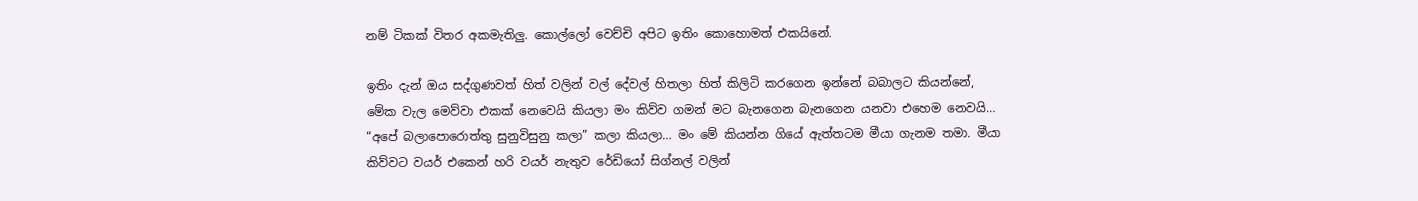නම් ටිකක් විතර අකමැතිලු. කොල්ලෝ වෙච්චි අපිට ඉතිං කොහොමත් එකයිනේ.

ඉතිං දැන් ඔය සද්ගුණවත් හිත් වලින් වල් දේවල් හිතලා හිත් කිලිටි කරගෙන ඉන්නේ බබාලට කියන්නේ, මේක ‍වැල මෙව්වා එකක් නෙවෙයි කියලා මං කිව්ව ගමන් මට බැනගෙන බැනගෙන යනවා එහෙම නෙවයි… “අපේ බලාපොරොත්තු සුනුවිසුනු කලා” කලා කියලා… මං මේ කියන්න ගියේ ඇත්තටම මීයා ගැනම තමා. මීයා කිව්වට වයර් එකෙන් හරි වයර් නැතුව රේඩි‍යෝ සිග්නල් වලින්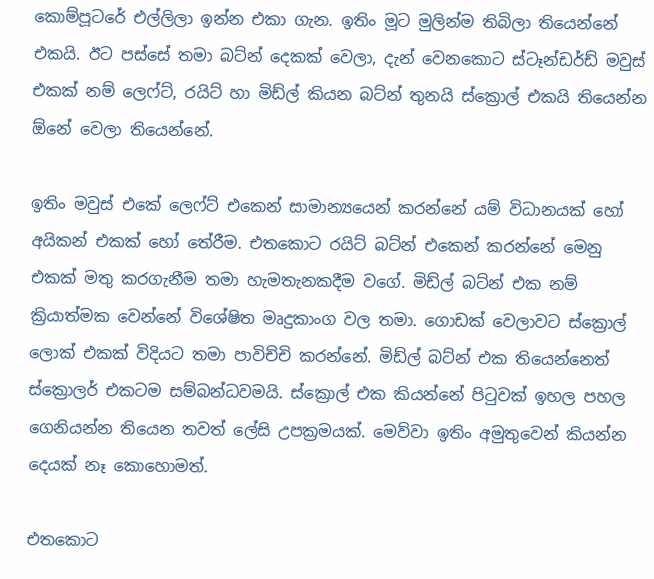කොම්පූටරේ එල්ලිලා ඉන්න එකා ගැන. ඉතිං මූට මුලින්ම තිබිලා තියෙන්නේ එකයි. ඊට පස්සේ තමා බට්න් දෙකක් වෙලා, දැන් වෙනකොට ස්ටෑන්ඩර්ඩ් මවුස් එකක් නම් ලෙෆ්ට්, රයිට් හා මිඩ්ල් කියන බට්න් තුනයි ස්ක්‍රොල් එකයි තියෙන්න ඕනේ වෙලා තියෙන්නේ.

ඉතිං මවුස් එකේ ලෙෆ්ට් එකෙන් සාමාන්‍යයෙන් කරන්නේ යම් විධානයක් හෝ අයිකන් එකක් හෝ තේරීම. එතකොට රයිට් බට්න් එකෙන් කරන්නේ මෙනු එකක් මතු කරගැනීම තමා හැමතැනකදීම වගේ. මිඩ්ල් බට්න් එක නම් ක්‍රියාත්මක වෙන්නේ විශේෂිත මෘදුකාංග වල තමා. ගොඩක් වෙලාවට ස්ක්‍රොල් ලොක් එකක් විදියට තමා පාවිච්චි කරන්නේ. මිඩ්ල් බට්න් එක තියෙන්නෙත් ස්ක්‍රොලර් එකටම සම්බන්ධවමයි. ස්ක්‍රොල් එක කියන්නේ පිටුවක් ඉහල පහල ගෙනියන්න තියෙන තවත් ලේසි උපක්‍රමයක්. මෙව්වා ඉතිං අමුතුවෙන් කියන්න දෙයක් නෑ කොහොමත්.

එතකොට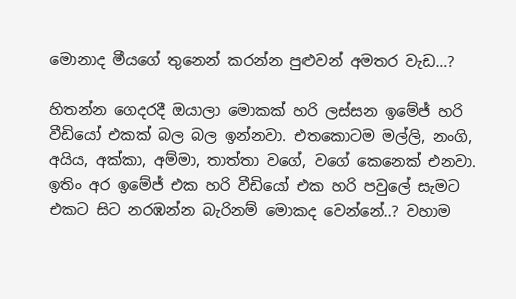මොනාද මීයගේ තුනෙන් කරන්න පුළුවන් අමතර වැඩ…?

හිතන්න ගෙදරදී ඔයාලා මොකක් හරි ලස්සන ඉමේජ් හරි වීඩියෝ එකක් බල බල ඉන්නවා. එත‍කොටම මල්ලි, නංගි, අයිය, අක්කා, අම්මා, තාත්තා වගේ, වගේ කෙනෙක් එනවා. ඉතිං අර ඉමේජ් එක හරි වීඩියෝ එක හරි පවුලේ සැමට එකට සිට නරඹන්න බැරිනම් මොකද වෙන්නේ..? වහාම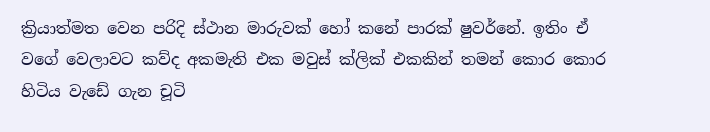ක්‍රියාත්මත වෙන පරිදි ස්ථාන මාරුවක් ‍හෝ කනේ පාරක් ෂුවර්නේ. ඉතිං ඒ වගේ වෙලාවට කව්ද අකමැති එක මවුස් ක්ලික් එකකින් තමන් කොර කොර හිටිය වැඩේ ගැන චූටි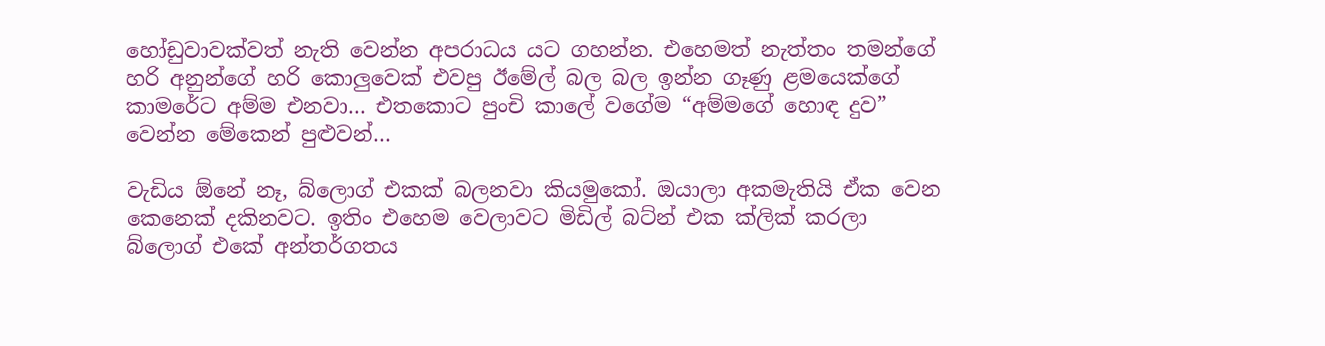හෝඩුවාවක්වත් නැති වෙන්න අපරාධය යට ගහන්න. එහෙමත් නැත්තං තමන්ගේ හරි අනුන්ගේ හරි කොලුවෙක් එවපු ඊමේල් බල බල ඉන්න ගෑණු ළමයෙක්ගේ කාමරේට අම්ම එනවා… එතකොට පුංචි කාලේ වගේම “අම්මගේ හොඳ දුව” වෙන්න මේකෙන් පුළුවන්…

වැඩිය ඕනේ නෑ, බ්ලොග් එකක් බලනවා කියමුකෝ. ඔයාලා අකමැතියි ඒක වෙන කෙනෙක් දකිනවට. ඉතිං එහෙම වෙලාවට මිඩිල් බට්න් එක ක්ලික් කරලා බ්ලොග් එකේ අන්තර්ගතය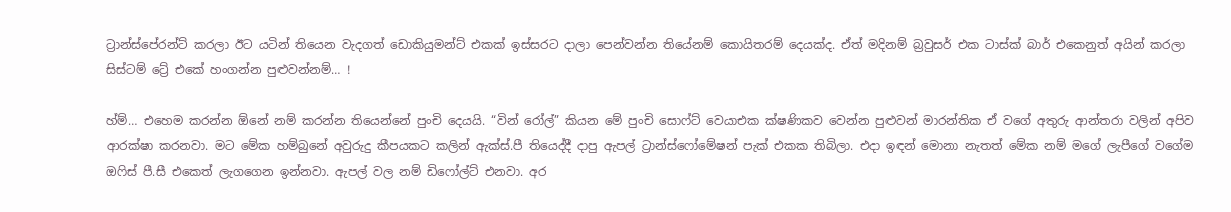ට්‍රාන්ස්පේරන්ට් කරලා ඊට යටින් තියෙන වැදගත් ඩොකියුමන්ට් එකක් ඉස්සරට දාලා පෙන්වන්න තියේනම් කොයිතරම් දෙයක්ද. ඒත් මදිනම් බ්‍රවුසර් එක ටාස්ක් බාර් එකෙනුත් අයින් කරලා සිස්ටම් ට්‍රේ එකේ හංගන්න පුළුවන්නම්… !

හ්ම්… එහෙම කරන්න ඕනේ නම් කරන්න තියෙන්නේ පුංචි දෙයයි. “වින් රෝල්” කියන මේ පුංචි සොෆ්ට් වෙයාඑක ක්ෂණිකව වෙන්න පුළුවන් මාරන්තික ඒ වගේ අතුරු ආන්තරා වලින් අපිව ආරක්ෂා කරනවා. මට මේක හම්බුනේ අවුරුදු කීපයකට කලින් ඇක්ස්.පී තියෙද්දී දාපු ඇපල් ට්‍රාන්ස්ෆෝමේෂන් පැක් එකක තිබිලා. එදා ඉඳන් මොනා නැතත් මේක නම් මගේ ලැපීගේ වගේම ඔ‍ෆිස් පී.සී එකෙත් ලැගගෙන ඉන්නවා. ඇපල් වල නම් ඩිෆෝල්ට් එනවා. අර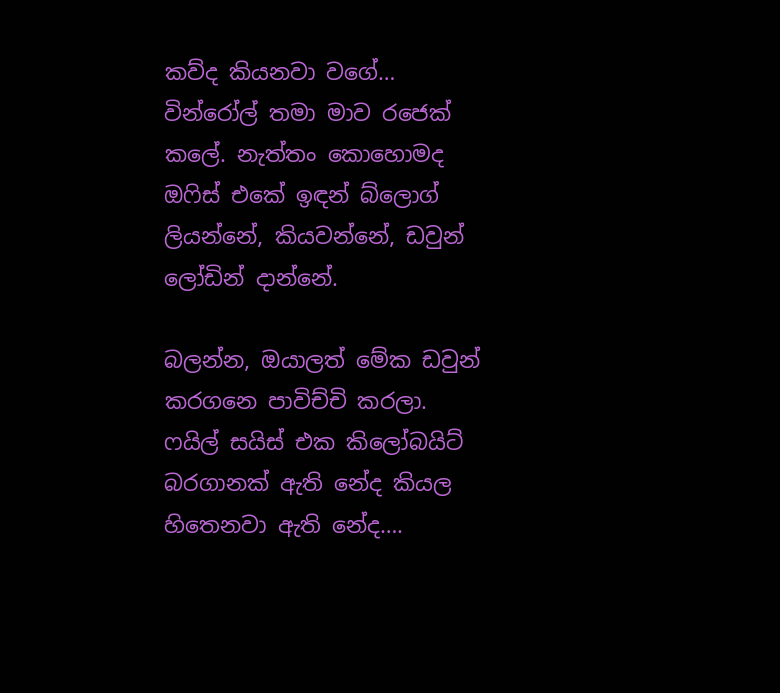කව්ද කියනවා වගේ… වින්රෝල් තමා මාව රජෙක් කලේ. නැත්තං කොහොමද ඔ‍ෆිස් එකේ ඉඳන් බ්ලොග් ලියන්නේ, කියවන්නේ, ඩවුන් ලෝඩින් දාන්නේ.

බලන්න, ඔයාලත් මේක ඩවුන් කරගනෙ පාවිච්චි කරලා. ෆයිල් සයිස් එක කිලෝබයිට් බරගානක් ඇති නේද කියල හිතෙනවා ඇති නේද….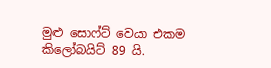මුළු සොෆ්ට් වෙයා එකම කිලෝබයිට් 89 යි.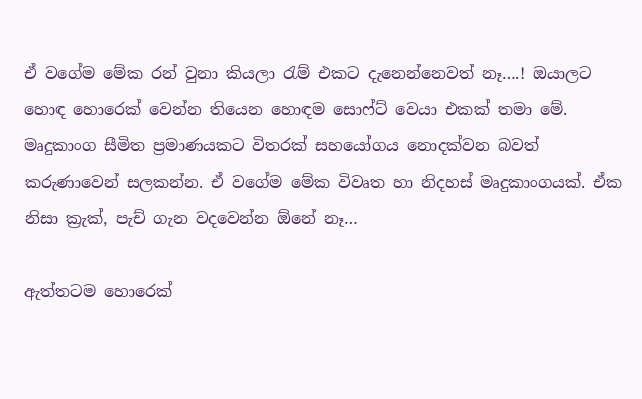ඒ වගේම මේක රන් වුනා කියලා රැම් එකට දැනෙන්නෙවත් නෑ….! ඔයාලට හොඳ හොරෙක් වෙන්න තියෙන හොඳම සොෆ්ට් වෙයා එකක් තමා මේ. මෘදුකාංග සීමිත ප්‍රමාණයකට විතරක් සහයෝගය නොදක්වන බවත් කරුණාවෙන් සලකන්න. ඒ වගේම මේක විවෘත හා නිදහස් මෘදුකාංගයක්. ඒක නිසා ක්‍රැක්, පැච් ගැන වදවෙන්න ඕනේ නෑ…

ඇත්තටම හොරෙක්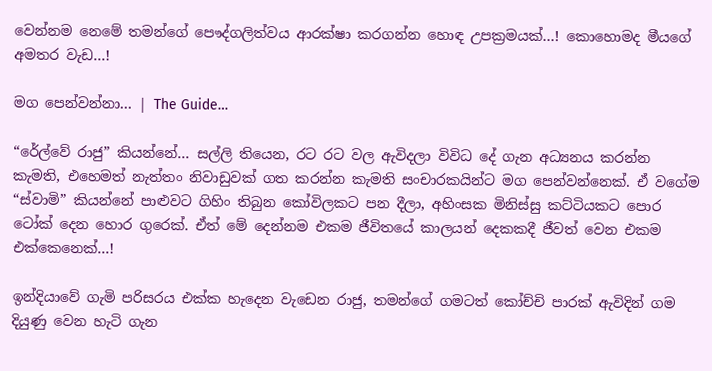වෙන්නම නෙමේ තමන්ගේ පෞද්ගලිත්වය ආරක්ෂා කරගන්න හොඳ උපක්‍රමයක්…! කොහොමද මීයගේ අමතර වැඩ…!

මග පෙන්වන්නා… | The Guide…

“රේල්වේ රාජු” කියන්නේ… සල්ලි තියෙන, රට රට වල ඇවිදලා විවිධ දේ ගැන අධ්‍යනය කරන්න කැමති, එහෙමත් නැත්තං නිවාඩුවක් ගත කරන්න කැමති සංචාරකයින්ට මග පෙන්වන්නෙක්. ඒ වගේම “ස්වාමි” කියන්නේ පාළුවට ගිහිං තිබුන කෝවිලකට පන දීලා, අහිංසක මිනිස්සු කට්ටියකට පොර ටෝක් දෙන හොර ගුරෙක්. ඒත් මේ දෙන්නම එකම ජීවිතයේ කාලයන් දෙකකදී ජීවත් වෙන එකම එක්කෙනෙක්…!

ඉන්දියාවේ ගැමි පරිසරය එක්ක හැදෙන වැඩෙන රාජු, තමන්ගේ ගමටත් කෝච්චි පාරක් ඇවිදින් ගම දියුණු වෙන හැටි ගැන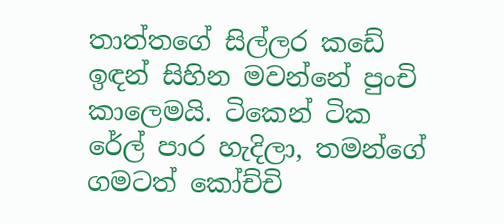තාත්තගේ සිල්ලර කඩේ ඉඳන් සිහින මවන්නේ පුංචි කාලෙමයි. ටිකෙන් ටික රේල් පාර හැදිලා, තමන්ගේ ගමටත් කෝච්චි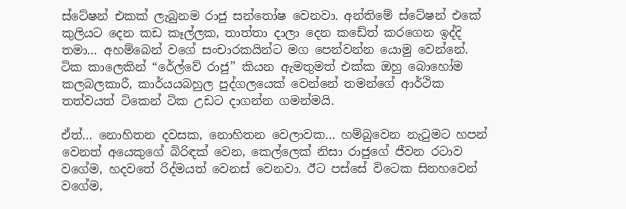ස්ටේෂන් එකක් ලැබුනම රාජු සන්තෝෂ වෙනවා. අන්තිමේ ස්ටේෂන් එකේ කුලියට දෙන කඩ කෑල්ලක, තාත්තා දාලා දෙන කඩේත් කරගෙන ඉද්දි තමා… අහම්බෙන් වගේ සංචාරකයින්ට මග පෙන්වන්න යොමු වෙන්නේ. ටික කාලෙකින් “රේල්වේ රාජු” කියන ඇමතුමත් එක්ක ඔහු බොහෝම කලබලකාරී, කාර්යයබහුල පුද්ගලයෙක් වෙන්නේ තමන්ගේ ආර්ථික තත්වයත් ටිකෙන් ටික උඩට දාගන්න ගමන්මයි.

ඒත්… නොහිතන දවසක, නොහිතන වෙලාවක… හම්බුවෙන නැටුමට හපන් වෙනත් අයෙකුගේ බිරිඳක් වෙන, කෙල්ලෙක් නිසා රාජුගේ ජීවන රටාව වගේම, හදවතේ රිද්මයත් වෙනස් වෙනවා. ඊට පස්සේ විටෙක සිනහවෙන් වගේම,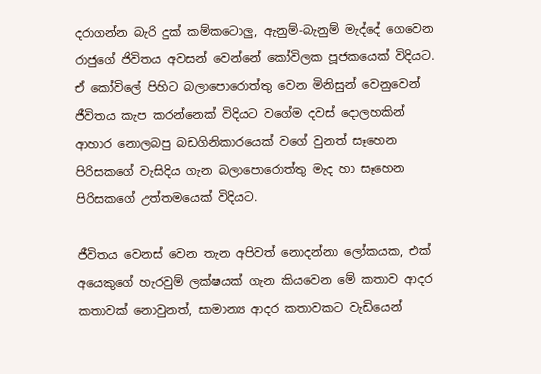දරාගන්න බැරි දුක් කම්කටොලු, ඇනුම්-බැනුම් මැද්දේ ගෙවෙන රාජුගේ ජිවිතය අවසන් වෙන්නේ කෝවිලක පූජකයෙක් විදියට. ඒ කෝවිලේ පිහිට බලාපොරොත්තු වෙන මිනිසුන් වෙනුවෙන් ජීවිතය කැප කරන්නෙක් විදියට වගේම දවස් දොලහකින් ආහාර නොලබපු බඩගිනිකාරයෙක් වගේ වුනත් සෑහෙන පිරිසකගේ වැසිදිය ගැන බලාපොරොත්තු මැද හා සෑහෙන පිරිසකගේ උත්තමයෙක් විදියට.

ජීවිතය වෙනස් වෙන තැන අපිවත් නොදන්නා ලෝකයක, එක් අයෙකුගේ හැරවුම් ලක්ෂයක් ගැන කියවෙන මේ කතාව ආදර කතාවක් නොවුනත්, සාමාන්‍ය ආදර කතාවකට වැඩියෙන්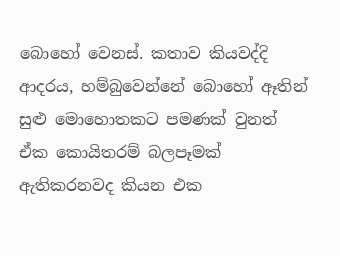බොහෝ වෙනස්. කතාව කියවද්දි ආදරය, හම්බුවෙන්නේ බොහෝ ඈතින් සුළු මොහොතකට පමණක් වුනත් ඒක කොයිතරම් බලපෑමක් ඇතිකරනවද කියන එක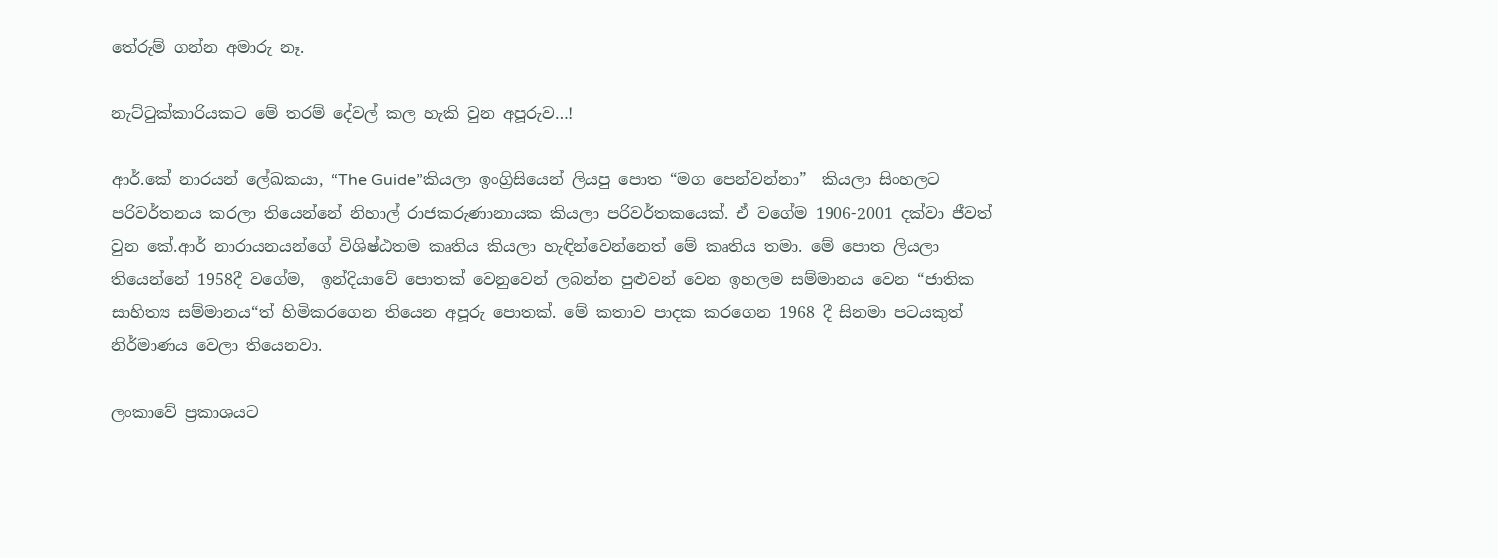තේරුම් ගන්න අමාරු නෑ.

නැට්ටුක්කාරියකට මේ තරම් දේවල් කල හැකි වුන අපූරුව…!

ආර්.කේ නාරයන් ලේඛකයා, “The Guide”කියලා ඉංග්‍රිසියෙන් ලියපු පොත “මග පෙන්වන්නා”  කියලා සිංහලට පරිවර්තනය කරලා තියෙන්නේ නිහාල් රාජකරුණානායක කියලා පරිවර්තකයෙක්. ඒ වගේම 1906-2001 දක්වා ජීවත් වුන කේ.ආර් නාරායනයන්ගේ විශිෂ්ඨතම කෘතිය කියලා හැඳින්වෙන්නෙත් මේ කෘතිය තමා. මේ පොත ලියලා තියෙන්නේ 1958දී වගේම,  ඉන්දියාවේ පොතක් වෙනුවෙන් ලබන්න පුළුවන් වෙන ඉහලම සම්මානය වෙන “ජාතික සාහිත්‍ය සම්මානය“ත් හිමිකරගෙන තියෙන අපූරු පොතක්. මේ කතාව පාදක කරගෙන 1968 දී සිනමා පටයකුත් නිර්මාණය වෙලා තියෙනවා.

ලංකාවේ ප්‍රකාශයට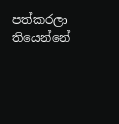පත්කරලා තියෙන්නේ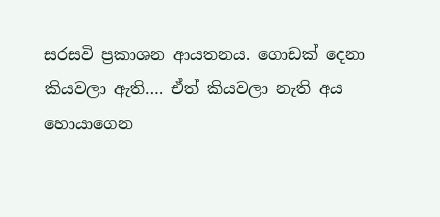සරසවි ප්‍රකාශන ආයතනය. ගොඩක් දෙනා කියවලා ඇති…. ඒත් කියවලා නැති අය හොයාගෙන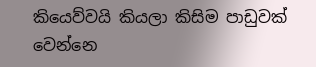කියෙව්වයි කියලා කිසිම පාඩුවක් වෙන්නෙ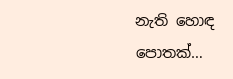නැති හොඳ පොතක්…